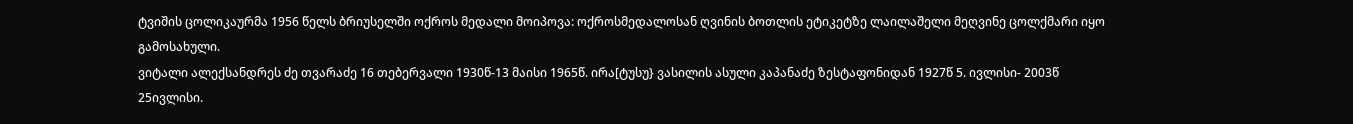ტვიშის ცოლიკაურმა 1956 წელს ბრიუსელში ოქროს მედალი მოიპოვა: ოქროსმედალოსან ღვინის ბოთლის ეტიკეტზე ლაილაშელი მეღვინე ცოლქმარი იყო გამოსახული.
ვიტალი ალექსანდრეს ძე თვარაძე 16 თებერვალი 1930წ-13 მაისი 1965წ. ირა[ტუსუ} ვასილის ასული კაპანაძე ზესტაფონიდან 1927წ 5. ივლისი- 2003წ 25ივლისი.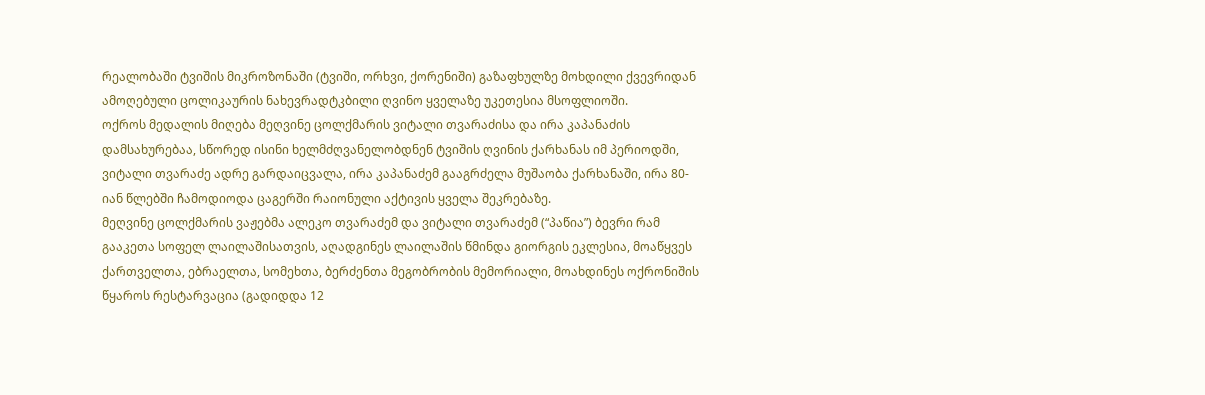რეალობაში ტვიშის მიკროზონაში (ტვიში, ორხვი, ქორენიში) გაზაფხულზე მოხდილი ქვევრიდან ამოღებული ცოლიკაურის ნახევრადტკბილი ღვინო ყველაზე უკეთესია მსოფლიოში.
ოქროს მედალის მიღება მეღვინე ცოლქმარის ვიტალი თვარაძისა და ირა კაპანაძის დამსახურებაა, სწორედ ისინი ხელმძღვანელობდნენ ტვიშის ღვინის ქარხანას იმ პერიოდში, ვიტალი თვარაძე ადრე გარდაიცვალა, ირა კაპანაძემ გააგრძელა მუშაობა ქარხანაში, ირა 80-იან წლებში ჩამოდიოდა ცაგერში რაიონული აქტივის ყველა შეკრებაზე.
მეღვინე ცოლქმარის ვაჟებმა ალეკო თვარაძემ და ვიტალი თვარაძემ (“პაწია”) ბევრი რამ გააკეთა სოფელ ლაილაშისათვის, აღადგინეს ლაილაშის წმინდა გიორგის ეკლესია, მოაწყვეს ქართველთა, ებრაელთა, სომეხთა, ბერძენთა მეგობრობის მემორიალი, მოახდინეს ოქრონიშის წყაროს რესტარვაცია (გადიდდა 12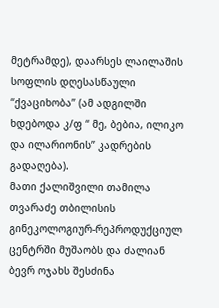მეტრამდე), დაარსეს ლაილაშის სოფლის დღესასწაული “ქვაციხობა” (ამ ადგილში ხდებოდა კ/ფ “ მე, ბებია, ილიკო და ილარიონის” კადრების გადაღება).
მათი ქალიშვილი თამილა თვარაძე თბილისის გინეკოლოგიურ-რეპროდუქციულ ცენტრში მუშაობს და ძალიან ბევრ ოჯახს შესძინა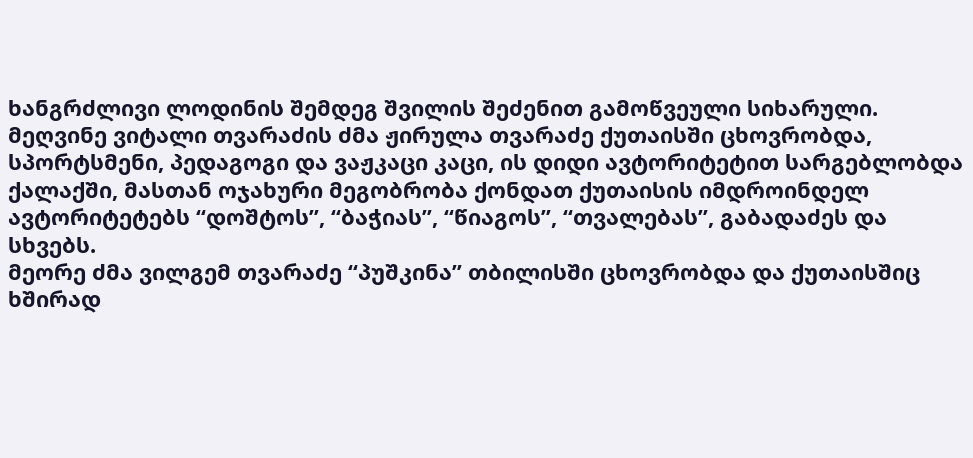ხანგრძლივი ლოდინის შემდეგ შვილის შეძენით გამოწვეული სიხარული.
მეღვინე ვიტალი თვარაძის ძმა ჟირულა თვარაძე ქუთაისში ცხოვრობდა, სპორტსმენი, პედაგოგი და ვაჟკაცი კაცი, ის დიდი ავტორიტეტით სარგებლობდა ქალაქში, მასთან ოჯახური მეგობრობა ქონდათ ქუთაისის იმდროინდელ ავტორიტეტებს “დოშტოს”, “ბაჭიას”, “წიაგოს”, “თვალებას”, გაბადაძეს და სხვებს.
მეორე ძმა ვილგემ თვარაძე “პუშკინა” თბილისში ცხოვრობდა და ქუთაისშიც ხშირად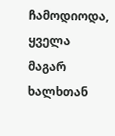ჩამოდიოდა, ყველა მაგარ ხალხთან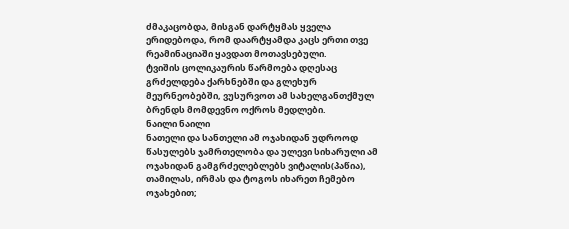ძმაკაცობდა, მისგან დარტყმას ყველა ერიდებოდა, რომ დაარტყამდა კაცს ერთი თვე რეამინაციაში ყავდათ მოთავსებული.
ტვიშის ცოლიკაურის წარმოება დღესაც გრძელდება ქარხნებში და გლეხურ მეურნეობებში, ვუსურვოთ ამ სახელგანთქმულ ბრენდს მომდევნო ოქროს მედლები.
ნაილი ნაილი
ნათელი და სანთელი ამ ოჯახიდან უდროოდ წასულებს ჯამრთელობა და ულევი სიხარული ამ ოჯახიდან გამგრძელებლებს ვიტალის(პაწია), თამილას, ირმას და ტოგოს იხარეთ ჩემებო ოჯახებით;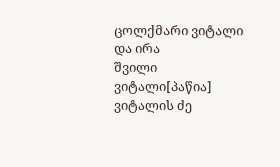ცოლქმარი ვიტალი და ირა
შვილი ვიტალი[პაწია] ვიტალის ძე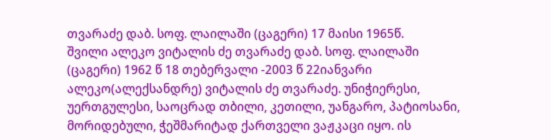თვარაძე დაბ. სოფ. ლაილაში (ცაგერი) 17 მაისი 1965წ.
შვილი ალეკო ვიტალის ძე თვარაძე დაბ. სოფ. ლაილაში (ცაგერი) 1962 წ 18 თებერვალი -2003 წ 22იანვარი
ალეკო(ალექსანდრე) ვიტალის ძე თვარაძე. უნიჭიერესი, უერთგულესი, საოცრად თბილი, კეთილი, უანგარო, პატიოსანი, მორიდებული, ჭეშმარიტად ქართველი ვაჟკაცი იყო. ის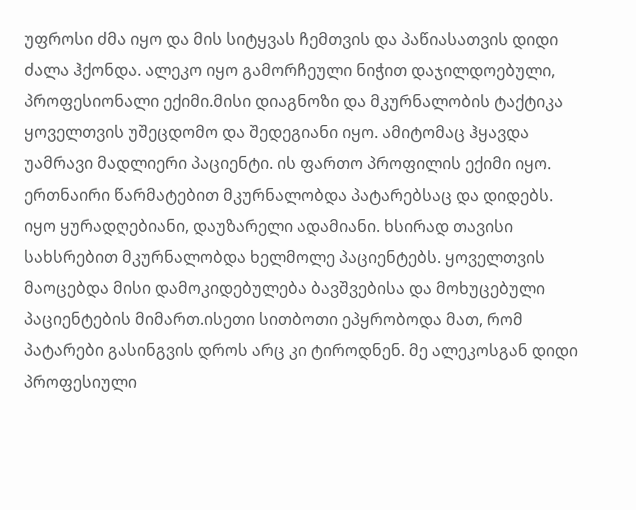უფროსი ძმა იყო და მის სიტყვას ჩემთვის და პაწიასათვის დიდი ძალა ჰქონდა. ალეკო იყო გამორჩეული ნიჭით დაჯილდოებული, პროფესიონალი ექიმი.მისი დიაგნოზი და მკურნალობის ტაქტიკა ყოველთვის უშეცდომო და შედეგიანი იყო. ამიტომაც ჰყავდა უამრავი მადლიერი პაციენტი. ის ფართო პროფილის ექიმი იყო. ერთნაირი წარმატებით მკურნალობდა პატარებსაც და დიდებს. იყო ყურადღებიანი, დაუზარელი ადამიანი. ხსირად თავისი სახსრებით მკურნალობდა ხელმოლე პაციენტებს. ყოველთვის მაოცებდა მისი დამოკიდებულება ბავშვებისა და მოხუცებული პაციენტების მიმართ.ისეთი სითბოთი ეპყრობოდა მათ, რომ პატარები გასინგვის დროს არც კი ტიროდნენ. მე ალეკოსგან დიდი პროფესიული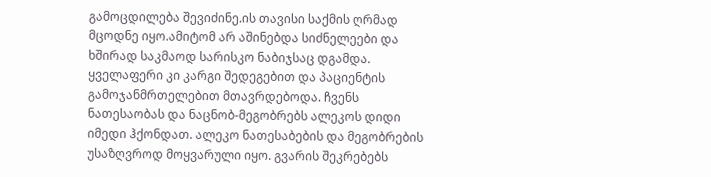გამოცდილება შევიძინე.ის თავისი საქმის ღრმად მცოდნე იყო.ამიტომ არ აშინებდა სიძნელეები და ხშირად საკმაოდ სარისკო ნაბიჯსაც დგამდა. ყველაფერი კი კარგი შედეგებით და პაციენტის გამოჯანმრთელებით მთავრდებოდა. ჩვენს ნათესაობას და ნაცნობ-მეგობრებს ალეკოს დიდი იმედი ჰქონდათ. ალეკო ნათესაბების და მეგობრების უსაზღვროდ მოყვარული იყო. გვარის შეკრებებს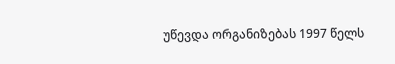უწევდა ორგანიზებას 1997 წელს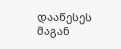დააწესეს მაგან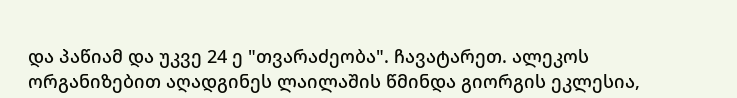და პაწიამ და უკვე 24 ე "თვარაძეობა". ჩავატარეთ. ალეკოს ორგანიზებით აღადგინეს ლაილაშის წმინდა გიორგის ეკლესია,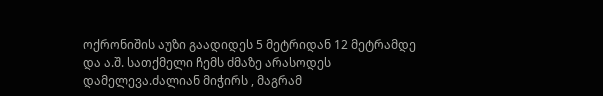ოქრონიშის აუზი გაადიდეს 5 მეტრიდან 12 მეტრამდე და ა.შ. სათქმელი ჩემს ძმაზე არასოდეს დამელევა.ძალიან მიჭირს , მაგრამ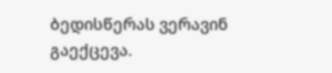ბედისწერას ვერავინ გაექცევა.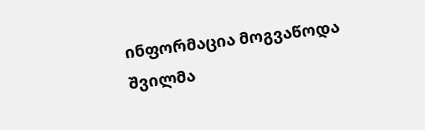ინფორმაცია მოგვაწოდა შვილმა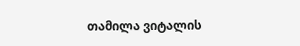თამილა ვიტალის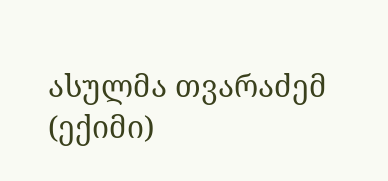ასულმა თვარაძემ (ექიმი)